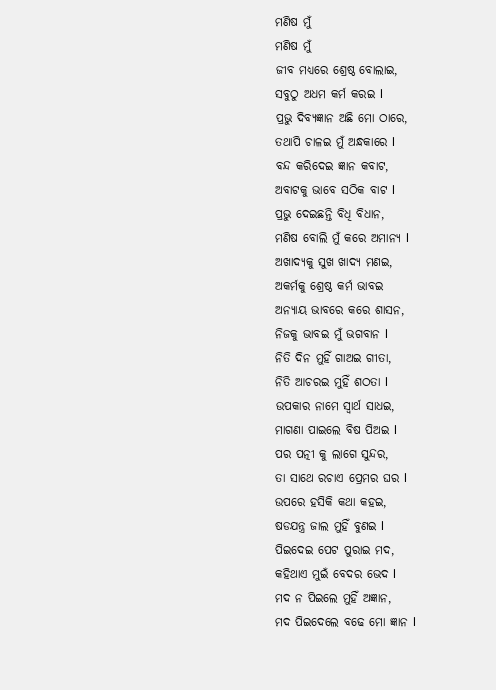ମଣିଷ ମୁଁ
ମଣିଷ ମୁଁ
ଜୀବ ମଧ୍ୟରେ ଶ୍ରେଷ୍ଠ ବୋଲାଇ,
ସବୁଠୁ ଅଧମ କର୍ମ କରଇ l
ପ୍ରଭୁ ଦିବ୍ୟଜ୍ଞାନ ଅଛି ମୋ ଠାରେ,
ତଥାପି ଚାଳଇ ମୁଁ ଅନ୍ଧକାରେ l
ବନ୍ଦ କରିଦେଇ ଜ୍ଞାନ କବାଟ,
ଅବାଟକୁ ଭାବେ ସଠିକ ବାଟ l
ପ୍ରଭୁ ଦେଇଛନ୍ତି ବିଧି ବିଧାନ,
ମଣିଷ ବୋଲି ମୁଁ କରେ ଅମାନ୍ୟ l
ଅଖାଦ୍ୟକୁ ସୁଖ ଖାଦ୍ୟ ମଣଇ,
ଅକର୍ମକୁ ଶ୍ରେଷ୍ଠ କର୍ମ ଭାବଇ
ଅନ୍ୟାୟ ଭାବରେ କରେ ଶାସନ,
ନିଜକୁ ଭାବଇ ମୁଁ ଭଗବାନ l
ନିତି ଦିନ ମୁହିଁ ଗାଅଇ ଗୀତା,
ନିତି ଆଚରଇ ମୁହିଁ ଶଠତା l
ଉପକାର ନାମେ ସ୍ୱାର୍ଥ ସାଧଇ,
ମାଗଣା ପାଇଲେ ବିଷ ପିଅଇ l
ପର ପତ୍ନୀ କୁ ଲାଗେ ସୁନ୍ଦର,
ତା ସାଥେ ରଚାଏ ପ୍ରେମର ଘର l
ଉପରେ ହସିକି କଥା କହଇ,
ଷଡଯନ୍ତ୍ର ଜାଲ ମୁହିଁ ବୁଣଇ l
ପିଇଦେଇ ପେଟ ପୁରାଇ ମଦ,
କହିଥାଏ ମୁଇଁ ବେଦର ଭେଦ l
ମଦ ନ ପିଇଲେ ମୁହିଁ ଅଜ୍ଞାନ,
ମଦ ପିଇଦେଲେ ବଢେ ମୋ ଜ୍ଞାନ l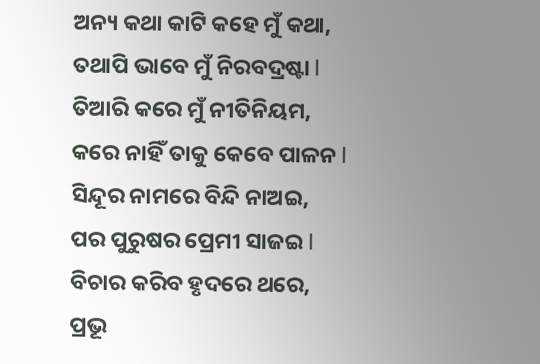ଅନ୍ୟ କଥା କାଟି କହେ ମୁଁ କଥା,
ତଥାପି ଭାବେ ମୁଁ ନିରବଦ୍ରଷ୍ଟା l
ତିଆରି କରେ ମୁଁ ନୀତିନିୟମ,
କରେ ନାହିଁ ତାକୁ କେବେ ପାଳନ l
ସିନ୍ଦୂର ନାମରେ ବିନ୍ଦି ନାଅଇ,
ପର ପୁରୁଷର ପ୍ରେମୀ ସାଜଇ l
ବିଚାର କରିବ ହୃଦରେ ଥରେ,
ପ୍ରଭୂ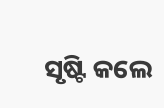ସୃଷ୍ଟି କଲେ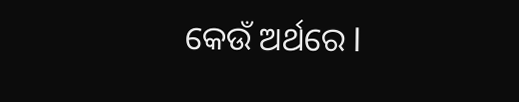କେଉଁ ଅର୍ଥରେ l